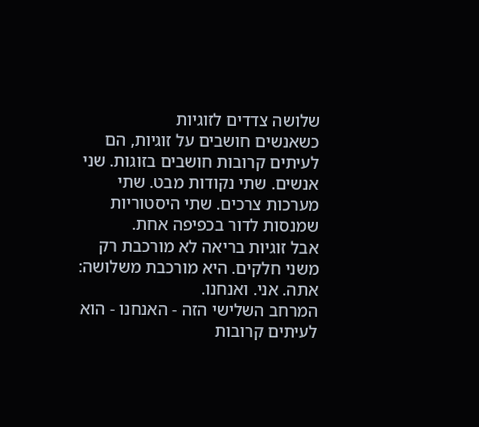שלושה צדדים לזוגיות
כשאנשים חושבים על זוגיות, הם לעיתים קרובות חושבים בזוגות. שני אנשים. שתי נקודות מבט. שתי מערכות צרכים. שתי היסטוריות שמנסות לדור בכפיפה אחת.
אבל זוגיות בריאה לא מורכבת רק משני חלקים. היא מורכבת משלושה: אתה. אני. ואנחנו.
המרחב השלישי הזה - האנחנו - הוא לעיתים קרובות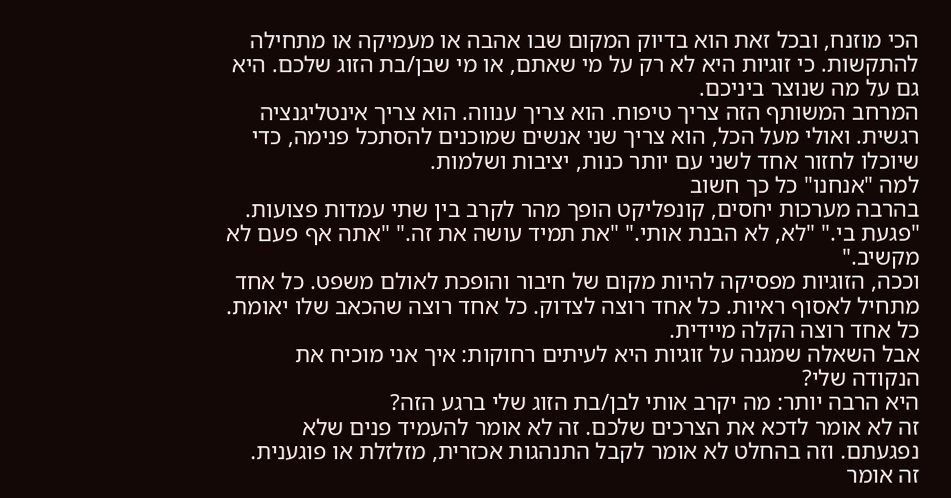הכי מוזנח, ובכל זאת הוא בדיוק המקום שבו אהבה או מעמיקה או מתחילה להתקשות. כי זוגיות היא לא רק על מי שאתם, או מי שבן/בת הזוג שלכם. היא גם על מה שנוצר ביניכם.
המרחב המשותף הזה צריך טיפוח. הוא צריך ענווה. הוא צריך אינטליגנציה רגשית. ואולי מעל הכל, הוא צריך שני אנשים שמוכנים להסתכל פנימה, כדי שיוכלו לחזור אחד לשני עם יותר כנות, יציבות ושלמות.
למה "אנחנו" כל כך חשוב
בהרבה מערכות יחסים, קונפליקט הופך מהר לקרב בין שתי עמדות פצועות. "פגעת בי." "לא, לא הבנת אותי." "את תמיד עושה את זה." "אתה אף פעם לא מקשיב."
וככה, הזוגיות מפסיקה להיות מקום של חיבור והופכת לאולם משפט. כל אחד מתחיל לאסוף ראיות. כל אחד רוצה לצדוק. כל אחד רוצה שהכאב שלו יאומת. כל אחד רוצה הקלה מיידית.
אבל השאלה שמגנה על זוגיות היא לעיתים רחוקות: איך אני מוכיח את הנקודה שלי?
היא הרבה יותר: מה יקרב אותי לבן/בת הזוג שלי ברגע הזה?
זה לא אומר לדכא את הצרכים שלכם. זה לא אומר להעמיד פנים שלא נפגעתם. וזה בהחלט לא אומר לקבל התנהגות אכזרית, מזלזלת או פוגענית.
זה אומר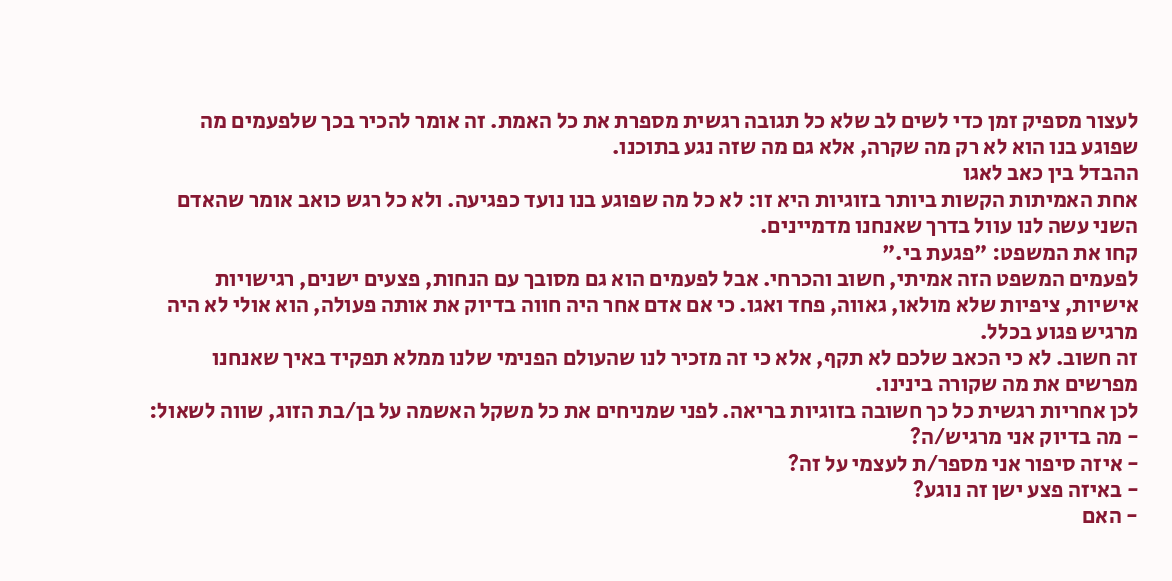לעצור מספיק זמן כדי לשים לב שלא כל תגובה רגשית מספרת את כל האמת. זה אומר להכיר בכך שלפעמים מה שפוגע בנו הוא לא רק מה שקרה, אלא גם מה שזה נגע בתוכנו.
ההבדל בין כאב לאגו
אחת האמיתות הקשות ביותר בזוגיות היא זו: לא כל מה שפוגע בנו נועד כפגיעה. ולא כל רגש כואב אומר שהאדם השני עשה לנו עוול בדרך שאנחנו מדמיינים.
קחו את המשפט: "פגעת בי."
לפעמים המשפט הזה אמיתי, חשוב והכרחי. אבל לפעמים הוא גם מסובך עם הנחות, פצעים ישנים, רגישויות אישיות, ציפיות שלא מולאו, גאווה, פחד ואגו. כי אם אדם אחר היה חווה בדיוק את אותה פעולה, הוא אולי לא היה מרגיש פגוע בכלל.
זה חשוב. לא כי הכאב שלכם לא תקף, אלא כי זה מזכיר לנו שהעולם הפנימי שלנו ממלא תפקיד באיך שאנחנו מפרשים את מה שקורה בינינו.
לכן אחריות רגשית כל כך חשובה בזוגיות בריאה. לפני שמניחים את כל משקל האשמה על בן/בת הזוג, שווה לשאול:
- מה בדיוק אני מרגיש/ה?
- איזה סיפור אני מספר/ת לעצמי על זה?
- באיזה פצע ישן זה נוגע?
- האם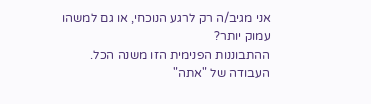אני מגיב/ה רק לרגע הנוכחי, או גם למשהו עמוק יותר?
ההתבוננות הפנימית הזו משנה הכל.
העבודה של "אתה"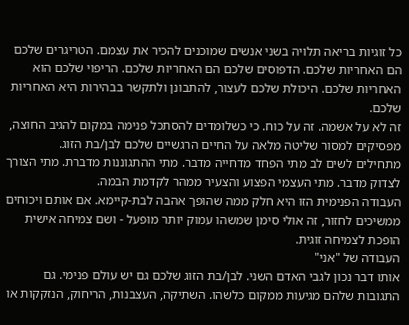כל זוגיות בריאה תלויה בשני אנשים שמוכנים להכיר את עצמם. הטריגרים שלכם הם האחריות שלכם. הדפוסים שלכם הם האחריות שלכם. הריפוי שלכם הוא האחריות שלכם. היכולת שלכם לעצור, להתבונן ולתקשר בבהירות היא האחריות שלכם.
זה לא על אשמה. זה על כוח. כי כשלומדים להסתכל פנימה במקום להגיב החוצה, מפסיקים למסור שליטה מלאה על החיים הרגשיים שלכם לבן/בת הזוג.
מתחילים לשים לב מתי הפחד מדחייה מדבר. מתי ההתגוננות מדברת. מתי הצורך לצדוק מדבר. מתי העצמי הפצוע והצעיר ממהר לקדמת הבמה.
העבודה הפנימית הזו היא חלק ממה שהופך אהבה לבת-קיימא. אם אותם ויכוחים ממשיכים לחזור, זה אולי סימן שמשהו עמוק יותר מופעל - ושם צמיחה אישית הופכת לצמיחה זוגית.
העבודה של "אני"
אותו דבר נכון לגבי האדם השני. לבן/בת הזוג שלכם גם יש עולם פנימי. גם התגובות שלהם מגיעות ממקום כלשהו. השתיקה, העצבנות, הריחוק, הנזקקות או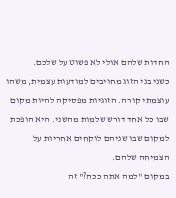החדות שלהם אולי לא פשוט על שלכם.
כשני בני הזוג מחויבים למודעות עצמית, משהו עוצמתי קורה. הזוגיות מפסיקה להיות מקום שבו כל אחד דורש שלמות מהשני. היא הופכת למקום שבו שניהם לוקחים אחריות על הצמיחה שלהם.
במקום "למה אתה ככה?" זה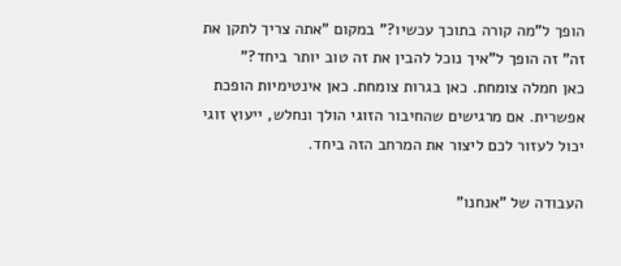הופך ל"מה קורה בתוכך עכשיו?" במקום "אתה צריך לתקן את זה" זה הופך ל"איך נוכל להבין את זה טוב יותר ביחד?"
כאן חמלה צומחת. כאן בגרות צומחת. כאן אינטימיות הופכת אפשרית. אם מרגישים שהחיבור הזוגי הולך ונחלש, ייעוץ זוגי יכול לעזור לכם ליצור את המרחב הזה ביחד.

העבודה של "אנחנו"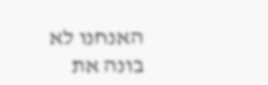האנחנו לא בונה את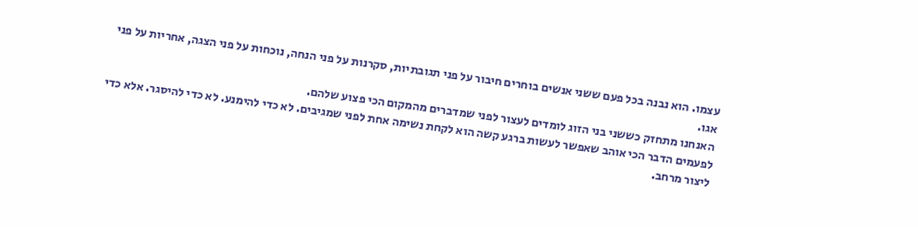עצמו. הוא נבנה בכל פעם ששני אנשים בוחרים חיבור על פני תגובתיות, סקרנות על פני הנחה, נוכחות על פני הצגה, אחריות על פני אגו.
האנחנו מתחזק כששני בני הזוג לומדים לעצור לפני שמדברים מהמקום הכי פצוע שלהם.
לפעמים הדבר הכי אוהב שאפשר לעשות ברגע קשה הוא לקחת נשימה אחת לפני שמגיבים. לא כדי להימנע. לא כדי להיסגר. אלא כדי ליצור מרחב.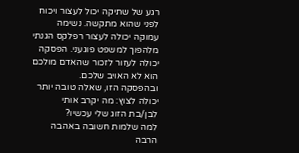רגע של שתיקה יכול לעצור ויכוח לפני שהוא מתקשה. נשימה עמוקה יכולה לעצור רפלקס הגנתי מלהפוך למשפט פוגעני. הפסקה יכולה לעזור לזכור שהאדם מולכם הוא לא האויב שלכם.
ובהפסקה הזו, שאלה טובה יותר יכולה לצוץ: מה יקרב אותי לבן/בת הזוג שלי עכשיו?
למה שלמות חשובה באהבה
הרבה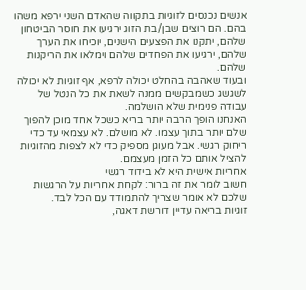אנשים נכנסים לזוגיות בתקווה שהאדם השני ירפא משהו בהם. הם רוצים שבן/בת הזוג ירגיעו את חוסר הביטחון שלהם, יתקנו את הפצעים הישנים, יוכיחו את הערך שלהם, ירגיעו את הפחדים שלהם וימלאו את הריקנות שלהם.
ובעוד שאהבה בהחלט יכולה לרפא, אף זוגיות לא יכולה לשגשג כשמבקשים ממנה לשאת את כל הנטל של עבודה פנימית שלא הושלמה.
האנחנו הופך הרבה יותר בריא כשכל אחד מוכן להפוך שלם יותר בתוך עצמו. לא מושלם. לא עצמאי עד כדי ריחוק רגשי. אבל מעוגן מספיק כדי לא לצפות מהזוגיות להציל אותם כל הזמן מעצמם.
אחריות אישית היא לא בידוד רגשי
חשוב לומר את זה ברור: לקחת אחריות על הרגשות שלכם לא אומר שצריך להתמודד עם הכל לבד.
זוגיות בריאה עדיין דורשת דאגה,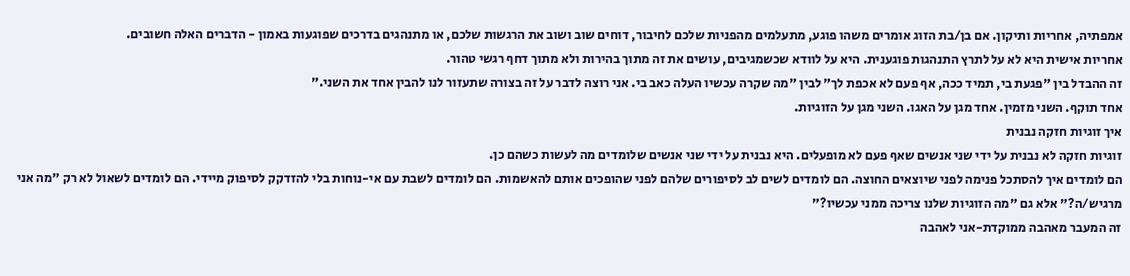אמפתיה, אחריות ותיקון. אם בן/בת הזוג אומרים משהו פוגע, מתעלמים מהפניות שלכם לחיבור, דוחים שוב ושוב את הרגשות שלכם, או מתנהגים בדרכים שפוגעות באמון - הדברים האלה חשובים.
אחריות אישית היא לא על לתרץ התנהגות פוגענית. היא על לוודא שכשמגיבים, עושים את זה מתוך בהירות ולא מתוך דחף רגשי טהור.
זה ההבדל בין "פגעת בי, תמיד ככה, אף פעם לא אכפת לך" לבין "מה שקרה עכשיו העלה כאב בי. אני רוצה לדבר על זה בצורה שתעזור לנו להבין אחד את השני."
אחד תוקף. השני מזמין. אחד מגן על האגו. השני מגן על הזוגיות.
איך זוגיות חזקה נבנית
זוגיות חזקה לא נבנית על ידי שני אנשים שאף פעם לא מופעלים. היא נבנית על ידי שני אנשים שלומדים מה לעשות כשהם כן.
הם לומדים איך להסתכל פנימה לפני שיוצאים החוצה. הם לומדים לשים לב לסיפורים שלהם לפני שהופכים אותם להאשמות. הם לומדים לשבת עם אי-נוחות בלי להזדקק לסיפוק מיידי. הם לומדים לשאול לא רק "מה אני מרגיש/ה?" אלא גם "מה הזוגיות שלנו צריכה ממני עכשיו?"
זה המעבר מאהבה ממוקדת-אני לאהבה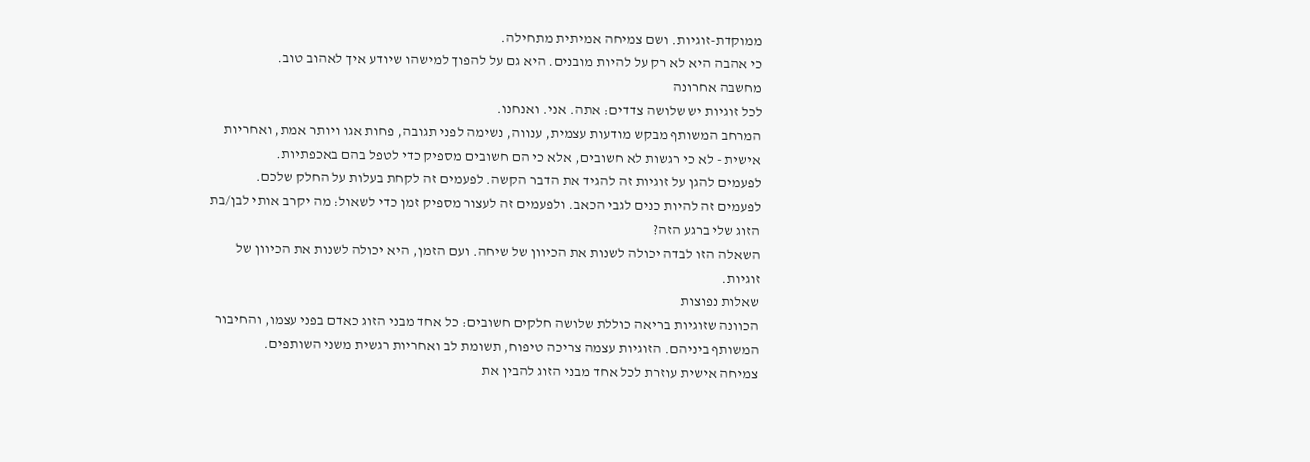ממוקדת-זוגיות. ושם צמיחה אמיתית מתחילה.
כי אהבה היא לא רק על להיות מובנים. היא גם על להפוך למישהו שיודע איך לאהוב טוב.
מחשבה אחרונה
לכל זוגיות יש שלושה צדדים: אתה. אני. ואנחנו.
המרחב המשותף מבקש מודעות עצמית, ענווה, נשימה לפני תגובה, פחות אגו ויותר אמת, ואחריות אישית - לא כי רגשות לא חשובים, אלא כי הם חשובים מספיק כדי לטפל בהם באכפתיות.
לפעמים להגן על זוגיות זה להגיד את הדבר הקשה. לפעמים זה לקחת בעלות על החלק שלכם. לפעמים זה להיות כנים לגבי הכאב. ולפעמים זה לעצור מספיק זמן כדי לשאול: מה יקרב אותי לבן/בת הזוג שלי ברגע הזה?
השאלה הזו לבדה יכולה לשנות את הכיוון של שיחה. ועם הזמן, היא יכולה לשנות את הכיוון של זוגיות.
שאלות נפוצות
הכוונה שזוגיות בריאה כוללת שלושה חלקים חשובים: כל אחד מבני הזוג כאדם בפני עצמו, והחיבור המשותף ביניהם. הזוגיות עצמה צריכה טיפוח, תשומת לב ואחריות רגשית משני השותפים.
צמיחה אישית עוזרת לכל אחד מבני הזוג להבין את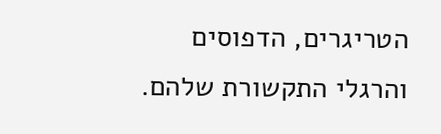הטריגרים, הדפוסים והרגלי התקשורת שלהם.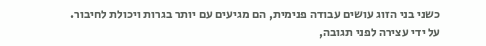כשני בני הזוג עושים עבודה פנימית, הם מגיעים עם יותר בגרות ויכולת לחיבור.
על ידי עצירה לפני תגובה,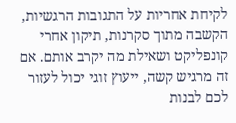לקיחת אחריות על התגובות הרגשיות, הקשבה מתוך סקרנות, תיקון אחרי קונפליקט ושאילת מה יקרב אותם. אם זה מרגיש קשה, ייעוץ זוגי יכול לעזור לכם לבנות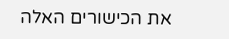את הכישורים האלה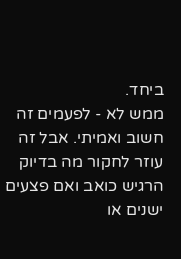ביחד.
ממש לא - לפעמים זה חשוב ואמיתי. אבל זה עוזר לחקור מה בדיוק הרגיש כואב ואם פצעים ישנים או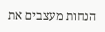הנחות מעצבים את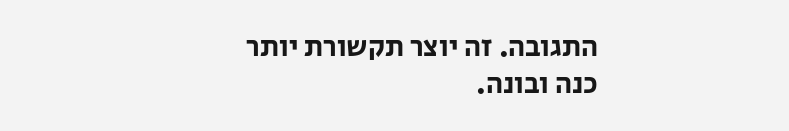התגובה. זה יוצר תקשורת יותר כנה ובונה.